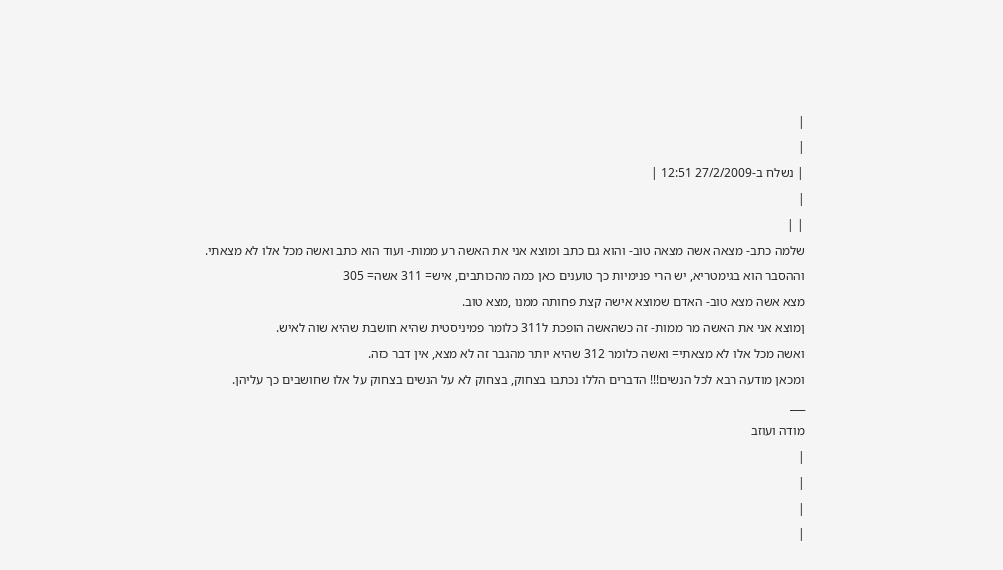|
|
| נשלח ב-27/2/2009 12:51 |
|
| |
שלמה כתב- מצאה אשה מצאה טוב- והוא גם כתב ומוצא אני את האשה רע ממות- ועוד הוא כתב ואשה מכל אלו לא מצאתי.
וההסבר הוא בגימטריא, יש הרי פנימיות כך טוענים כאן כמה מהכותבים, איש= 311 אשה= 305
מצא אשה מצא טוב- האדם שמוצא אישה קצת פחותה ממנו ,מצא טוב.
ןמוצא אני את האשה מר ממות- זה כשהאשה הופכת ל311 כלומר פמיניסטית שהיא חושבת שהיא שוה לאיש.
ואשה מכל אלו לא מצאתי= ואשה כלומר 312 שהיא יותר מהגבר זה לא מצא, אין דבר כזה.
ומכאן מודעה רבא לכל הנשים!!! הדברים הללו נכתבו בצחוק, בצחוק לא על הנשים בצחוק על אלו שחושבים כך עליהן.
___
מודה ועוזב
|
|
|
|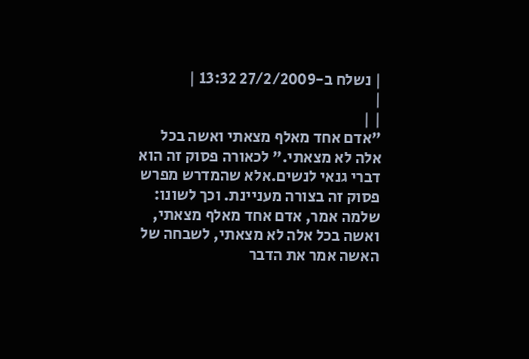| נשלח ב-27/2/2009 13:32 |
|
| |
"אדם אחד מאלף מצאתי ואשה בכל אלה לא מצאתי." לכאורה פסוק זה הוא דברי גנאי לנשים.אלא שהמדרש מפרש פסוק זה בצורה מעניינת. וכך לשונו: שלמה אמר, אדם אחד מאלף מצאתי, ואשה בכל אלה לא מצאתי, לשבחה של האשה אמר את הדבר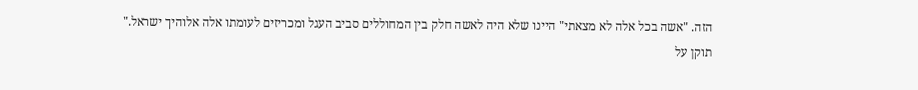הזה. "אשה בכל אלה לא מצאתי" היינו שלא היה לאשה חלק בין המחוללים סביב העגל ומכריזים לעומתו אלה אלוהיך ישראל."
תוקן על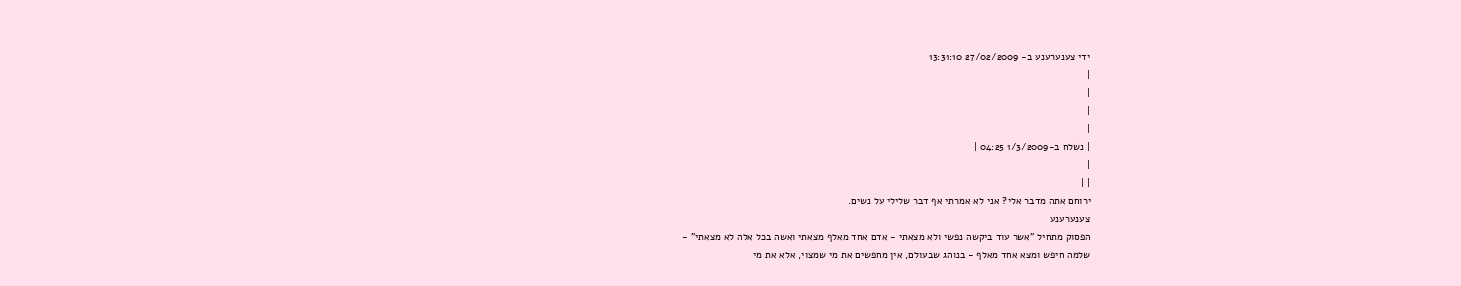ידי צענערענע ב- 27/02/2009 13:31:10
|
|
|
|
| נשלח ב-1/3/2009 04:25 |
|
| |
ירוחם אתה מדבר אלי? אני לא אמרתי אף דבר שלילי על נשים.
צענערענע
הפסוק מתחיל "אשר עוד ביקשה נפשי ולא מצאתי - אדם אחד מאלף מצאתי ואשה בכל אלה לא מצאתי" -
שלמה חיפש ומצא אחד מאלף - בנוהג שבעולם, אין מחפשים את מי שמצוי, אלא את מי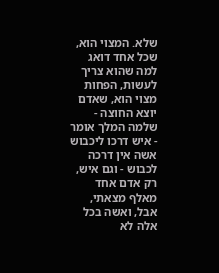שלא. המצוי הוא, שכל אחד דואג למה שהוא צריך לעשות, הפחות מצוי הוא, שאדם יוצא החוצה - שלמה המלך אומר - איש דרכו ליכבוש אשה אין דרכה לכבוש - וגם איש, רק אדם אחד מאלף מצאתי, אבל, ואשה בכל אלה לא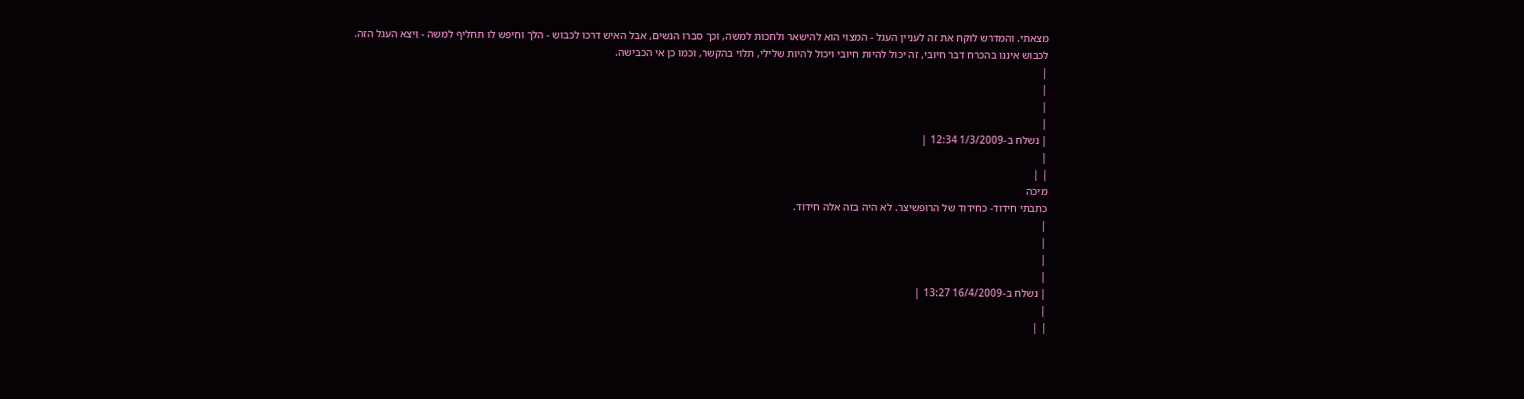מצאתי. והמדרש לוקח את זה לעניין העגל - המצוי הוא להישאר ולחכות למשה, וכך סברו הנשים, אבל האיש דרכו לכבוש - הלך וחיפש לו תחליף למשה - וַיֵצֵא העגל הזה.
לכבוש איננו בהכרח דבר חיובי, זה יכול להיות חיובי ויכול להיות שלילי, תלוי בהקשר, וכמו כן אי הכבישה.
|
|
|
|
| נשלח ב-1/3/2009 12:34 |
|
| |
מיכה
כתבתי חידוד- כחידוד של הרופשיצר. לא היה בזה אלה חידוד.
|
|
|
|
| נשלח ב-16/4/2009 13:27 |
|
| |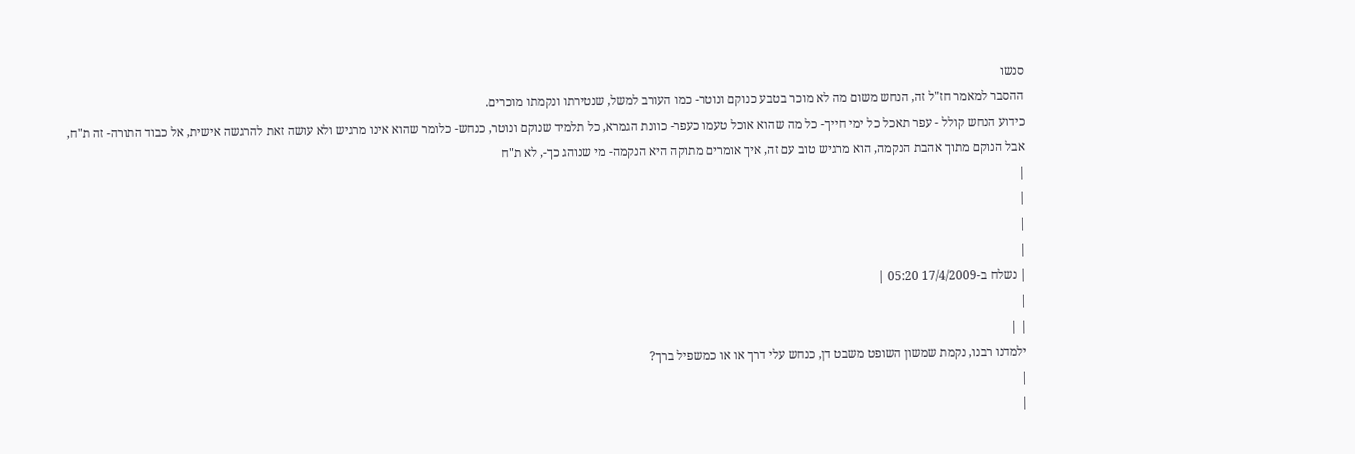סנשו
ההסבר למאמר חז"ל זה, הנחש משום מה לא מוכר בטבע כנוקם ונוטר- כמו העורב למשל, שנטירתו ונקמתו מוכרים.
כידוע הנחש קולל - עפר תאכל כל ימי חייך- כל מה שהוא אוכל טעמו כעפר- כוונת הגמרא, כל תלמיד שנוקם ונוטר, כנחש- כלומר שהוא אינו מרגיש ולא עושה זאת להרגשה אישית, אל כבוד התורה- זה ת"ח,
אבל הנוקם מתוך אהבת הנקמה, הוא מרגיש טוב עם זה, איך אומרים מתוקה היא הנקמה- מי שנוהג כך-, לא ת"ח
|
|
|
|
| נשלח ב-17/4/2009 05:20 |
|
| |
ילמדנו רבנו, נקמת שמשון השופט משבט דן, כנחש עלי דרך או או כמשפיל ברך?
|
|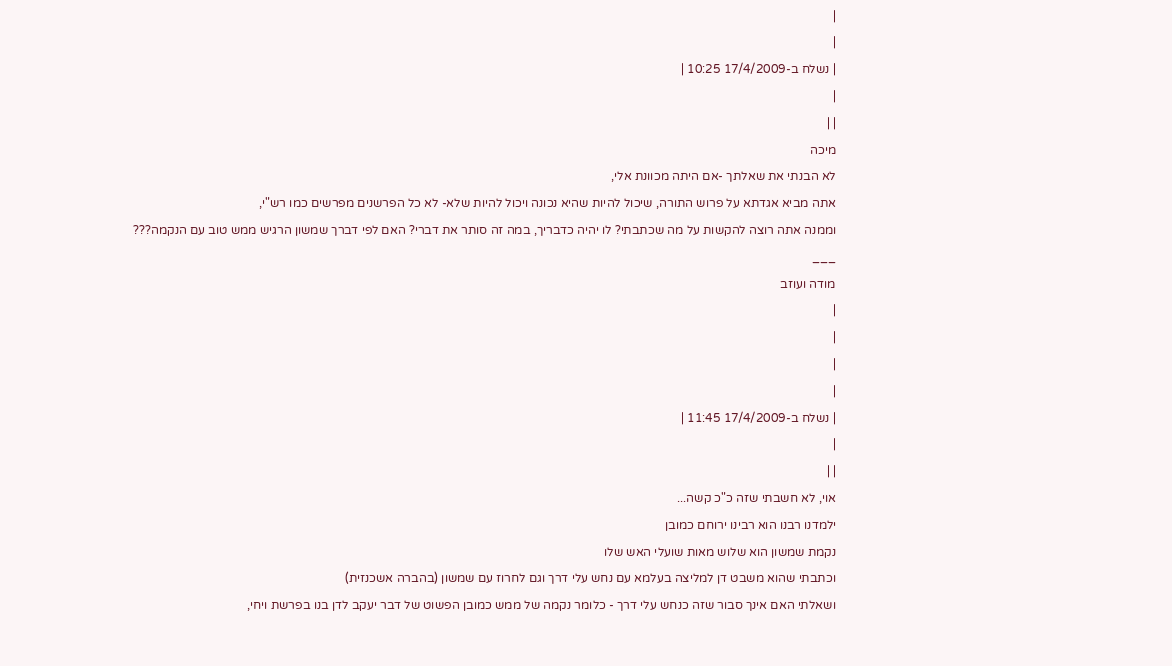|
|
| נשלח ב-17/4/2009 10:25 |
|
| |
מיכה
לא הבנתי את שאלתך -אם היתה מכוונת אלי,
אתה מביא אגדתא על פרוש התורה, שיכול להיות שהיא נכונה ויכול להיות שלא- לא כל הפרשנים מפרשים כמו רש"י,
וממנה אתה רוצה להקשות על מה שכתבתי? לו יהיה כדבריך, במה זה סותר את דברי? האם לפי דברך שמשון הרגיש ממש טוב עם הנקמה???
___
מודה ועוזב
|
|
|
|
| נשלח ב-17/4/2009 11:45 |
|
| |
אוי, לא חשבתי שזה כ"כ קשה...
ילמדנו רבנו הוא רבינו ירוחם כמובן
נקמת שמשון הוא שלוש מאות שועלי האש שלו
וכתבתי שהוא משבט דן למליצה בעלמא עם נחש עלי דרך וגם לחרוז עם שמשון (בהברה אשכנזית)
ושאלתי האם אינך סבור שזה כנחש עלי דרך - כלומר נקמה של ממש כמובן הפשוט של דבר יעקב לדן בנו בפרשת ויחי,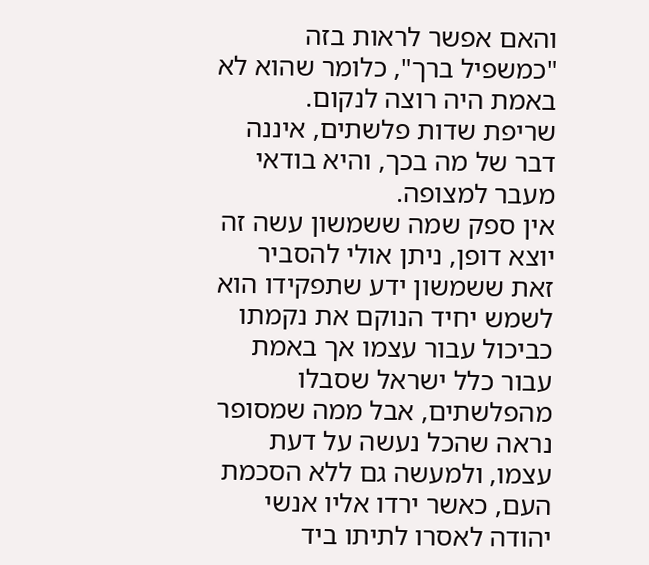והאם אפשר לראות בזה "כמשפיל ברך", כלומר שהוא לא באמת היה רוצה לנקום.
שריפת שדות פלשתים, איננה דבר של מה בכך, והיא בודאי מעבר למצופה.
אין ספק שמה ששמשון עשה זה יוצא דופן, ניתן אולי להסביר זאת ששמשון ידע שתפקידו הוא לשמש יחיד הנוקם את נקמתו כביכול עבור עצמו אך באמת עבור כלל ישראל שסבלו מהפלשתים, אבל ממה שמסופר נראה שהכל נעשה על דעת עצמו, ולמעשה גם ללא הסכמת העם, כאשר ירדו אליו אנשי יהודה לאסרו לתיתו ביד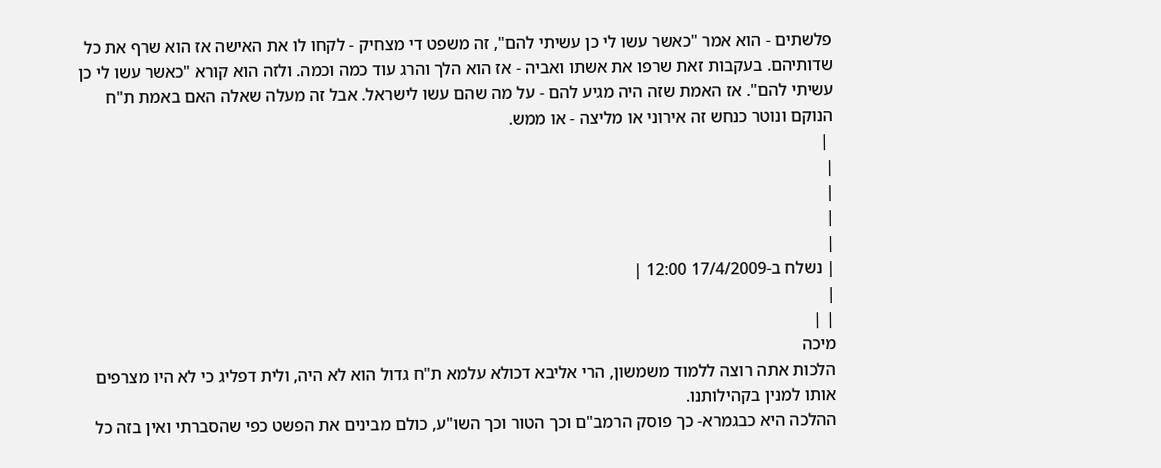פלשתים - הוא אמר "כאשר עשו לי כן עשיתי להם", זה משפט די מצחיק - לקחו לו את האישה אז הוא שרף את כל שדותיהם. בעקבות זאת שרפו את אשתו ואביה - אז הוא הלך והרג עוד כמה וכמה. ולזה הוא קורא "כאשר עשו לי כן עשיתי להם". אז האמת שזה היה מגיע להם - על מה שהם עשו לישראל. אבל זה מעלה שאלה האם באמת ת"ח הנוקם ונוטר כנחש זה אירוני או מליצה - או ממש.
 |
|
|
|
|
| נשלח ב-17/4/2009 12:00 |
|
| |
מיכה
הלכות אתה רוצה ללמוד משמשון, הרי אליבא דכולא עלמא ת"ח גדול הוא לא היה, ולית דפליג כי לא היו מצרפים אותו למנין בקהילותנו.
ההלכה היא כבגמרא- כך פוסק הרמב"ם וכך הטור וכך השו"ע, כולם מבינים את הפשט כפי שהסברתי ואין בזה כל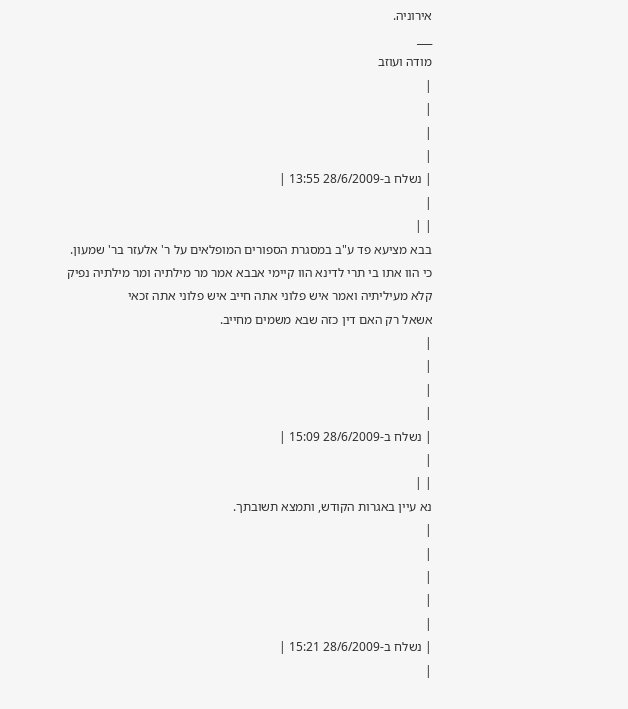אירוניה.
___
מודה ועוזב
|
|
|
|
| נשלח ב-28/6/2009 13:55 |
|
| |
בבא מציעא פד ע"ב במסגרת הספורים המופלאים על ר' אלעזר בר' שמעון.
כי הוו אתו בי תרי לדינא הוו קיימי אבבא אמר מר מילתיה ומר מילתיה נפיק קלא מעיליתיה ואמר איש פלוני אתה חייב איש פלוני אתה זכאי
אשאל רק האם דין כזה שבא משמים מחייב.
|
|
|
|
| נשלח ב-28/6/2009 15:09 |
|
| |
נא עיין באגרות הקודש, ותמצא תשובתך.
|
|
|
|
|
| נשלח ב-28/6/2009 15:21 |
|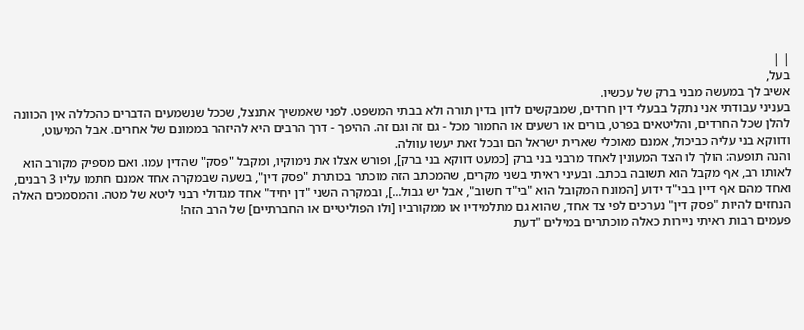| |
בעל,
אשיב לך במעשה מבני ברק של עכשיו.
בעניני עבודתי אני נתקל בבעלי דין חרדים, שמבקשים לדון בדין תורה ולא בבתי המשפט. לפני שאמשיך אתנצל, שככל שנשמעים הדברים כהכללה אין הכוונה להלן שכל החרדים, והליטאים בפרט, בורים או רשעים או החמור מכל - גם זה וגם זה. ההיפך - דרך הרבים היא להיזהר בממונם של אחרים. אבל המיעוט, ודווקא בני עליה כביכול, אמנם מאוכלי שארית ישראל הם ובכל זאת יעשו עוולה.
והנה תופעה: הולך לו הצד המעונין לאחד מרבני בני ברק [כמעט דווקא בני ברק], ופורש אצלו את נימוקיו, ומקבל "פסק" שהדין עמו. ואם מספיק מקורב הוא לאותו רב, אף מקבל הוא תשובה בכתב. ובעיני ראיתי בשני מקרים, שהמכתב הזה מוכתר בכותרת "פסק דין", בשעה שבמקרה אחד אמנם חתמו עליו 3 רבנים, ואחד מהם אף דיין בבי"ד ידוע [המונח המקובל הוא "בי"ד חשוב", אבל יש גבול...], ובמקרה השני "דן יחיד" אחד מגדולי רבני ליטא של מטה. והמסמכים האלה הנחזים להיות "פסק דין" נערכים לפי צד אחד, שהוא גם מתלמידיו או ממקורביו [ולו הפוליטיים או החברתיים] של הרב הזה!
פעמים רבות ראיתי ניירות כאלה מוכתרים במילים "דעת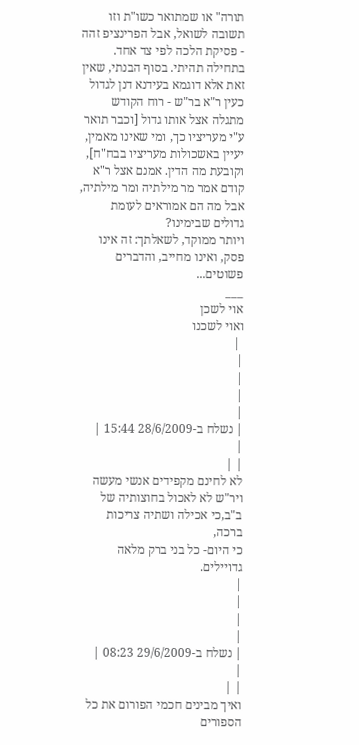תורה" או שמתואר כשו"ת וזו תשובה לשואל, אבל הפרינציפ זהה - פסיקת הלכה לפי צד אחד.
בתחילה תהיתי. בסוף הבנתי, שאין זאת אלא דוגמא בעידנא דנן לגדול כעין ר"א בר"ש - רוח הקודש מתגלה אצל אותו גדול [וכבר תואר ע"י מעריציו כך, ומי שאינו מאמין, יעיין באשכולות מעריציו בבח"ח], וקובעת מה הדין. אמנם אצל ר"א קודם אמר מר מילתיה ומר מילתיה, אבל מה הם אמוראים לעומת גדולים שבימינו?
ויותר ממוקד, לשאלתך: זה אינו פסק, ואינו מחייב, והדברים פשוטים...
___
אוי לשכן
ואוי לשכנו
 |
|
|
|
|
| נשלח ב-28/6/2009 15:44 |
|
| |
לא לחינם מקפידים אנשי מעשה ויר"ש לא לאכול בחוצותיה של ב"ב,כי אכילה ושתיה צריכות ברכה,
כי היום- כל בני ברק מלאה גדויילים.
|
|
|
|
| נשלח ב-29/6/2009 08:23 |
|
| |
ואיך מבינים חכמי הפורום את כל הספורים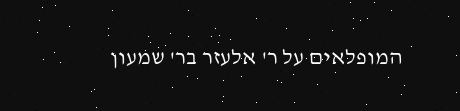המופלאים על ר' אלעזר בר' שמעון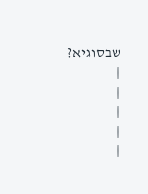שבסוגיא?
|
|
|
|
|